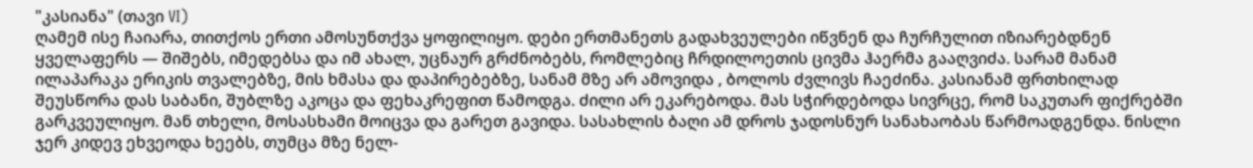"კასიანა" (თავი VI)
ღამემ ისე ჩაიარა, თითქოს ერთი ამოსუნთქვა ყოფილიყო. დები ერთმანეთს გადახვეულები იწვნენ და ჩურჩულით იზიარებდნენ ყველაფერს — შიშებს, იმედებსა და იმ ახალ, უცნაურ გრძნობებს, რომლებიც ჩრდილოეთის ცივმა ჰაერმა გააღვიძა. სარამ მანამ ილაპარაკა ერიკის თვალებზე, მის ხმასა და დაპირებებზე, სანამ მზე არ ამოვიდა , ბოლოს ძვლივს ჩაეძინა. კასიანამ ფრთხილად შეუსწორა დას საბანი, შუბლზე აკოცა და ფეხაკრეფით წამოდგა. ძილი არ ეკარებოდა. მას სჭირდებოდა სივრცე, რომ საკუთარ ფიქრებში გარკვეულიყო. მან თხელი, მოსასხამი მოიცვა და გარეთ გავიდა. სასახლის ბაღი ამ დროს ჯადოსნურ სანახაობას წარმოადგენდა. ნისლი ჯერ კიდევ ეხვეოდა ხეებს, თუმცა მზე ნელ-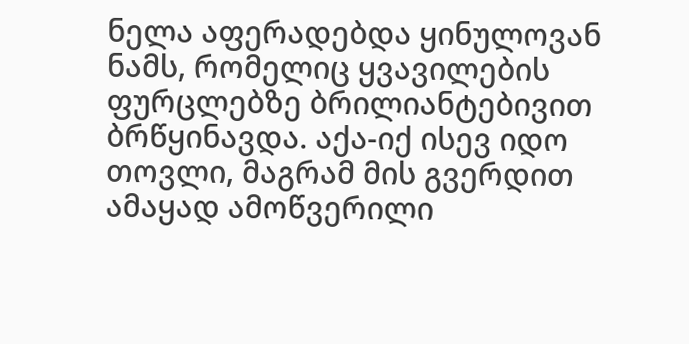ნელა აფერადებდა ყინულოვან ნამს, რომელიც ყვავილების ფურცლებზე ბრილიანტებივით ბრწყინავდა. აქა-იქ ისევ იდო თოვლი, მაგრამ მის გვერდით ამაყად ამოწვერილი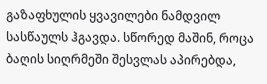გაზაფხულის ყვავილები ნამდვილ სასწაულს ჰგავდა. სწორედ მაშინ, როცა ბაღის სიღრმეში შესვლას აპირებდა,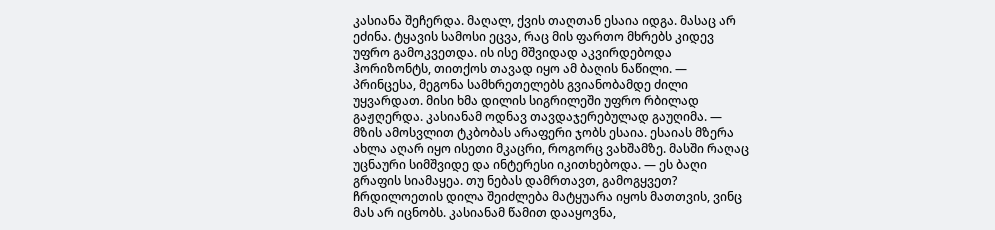კასიანა შეჩერდა. მაღალ, ქვის თაღთან ესაია იდგა. მასაც არ ეძინა. ტყავის სამოსი ეცვა, რაც მის ფართო მხრებს კიდევ უფრო გამოკვეთდა. ის ისე მშვიდად აკვირდებოდა ჰორიზონტს, თითქოს თავად იყო ამ ბაღის ნაწილი. — პრინცესა, მეგონა სამხრეთელებს გვიანობამდე ძილი უყვარდათ. მისი ხმა დილის სიგრილეში უფრო რბილად გაჟღერდა. კასიანამ ოდნავ თავდაჯერებულად გაუღიმა. — მზის ამოსვლით ტკბობას არაფერი ჯობს ესაია. ესაიას მზერა ახლა აღარ იყო ისეთი მკაცრი, როგორც ვახშამზე. მასში რაღაც უცნაური სიმშვიდე და ინტერესი იკითხებოდა. — ეს ბაღი გრაფის სიამაყეა. თუ ნებას დამრთავთ, გამოგყვეთ? ჩრდილოეთის დილა შეიძლება მატყუარა იყოს მათთვის, ვინც მას არ იცნობს. კასიანამ წამით დააყოვნა,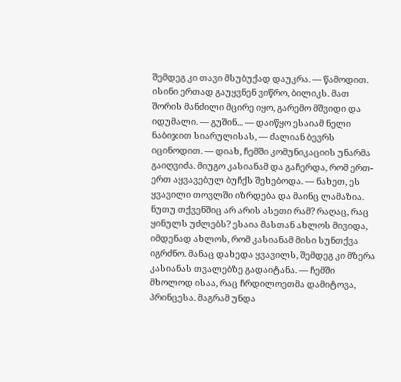შემდეგ კი თავი მსუბუქად დაუკრა. — წამოდით. ისინი ერთად გაუყვნენ ვიწრო, ბილიკს. მათ შორის მანძილი მცირე იყო, გარემო მშვიდი და იდუმალი. — გუშინ... — დაიწყო ესაიამ ნელი ნაბიჯით სიარულისას, — ძალიან ბევრს იცინოდით. — დიახ, ჩემში კომუნიკაციის უნარმა გაიღვიძა. მიუგო კასიანამ და გაჩერდა, რომ ერთ-ერთ აყვავებულ ბუჩქს შეხებოდა. — ნახეთ, ეს ყვავილი თოვლში იზრდება და მაინც ლამაზია. ნუთუ თქვენშიც არ არის ასეთი რამ? რაღაც, რაც ყინულს უძლებს? ესაია მასთან ახლოს მივიდა, იმდენად ახლოს, რომ კასიანამ მისი სუნთქვა იგრძნო. მანაც დახედა ყვავილს, შემდეგ კი მზერა კასიანას თვალებზე გადაიტანა. — ჩემში მხოლოდ ისაა, რაც ჩრდილოეთმა დამიტოვა, პრინცესა. მაგრამ უნდა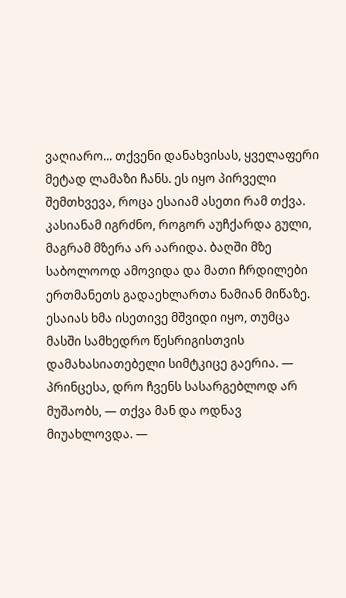ვაღიარო... თქვენი დანახვისას, ყველაფერი მეტად ლამაზი ჩანს. ეს იყო პირველი შემთხვევა, როცა ესაიამ ასეთი რამ თქვა. კასიანამ იგრძნო, როგორ აუჩქარდა გული, მაგრამ მზერა არ აარიდა. ბაღში მზე საბოლოოდ ამოვიდა და მათი ჩრდილები ერთმანეთს გადაეხლართა ნამიან მიწაზე. ესაიას ხმა ისეთივე მშვიდი იყო, თუმცა მასში სამხედრო წესრიგისთვის დამახასიათებელი სიმტკიცე გაერია. — პრინცესა, დრო ჩვენს სასარგებლოდ არ მუშაობს, — თქვა მან და ოდნავ მიუახლოვდა. —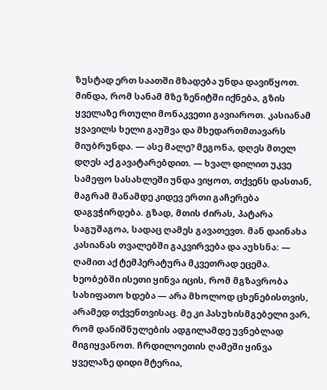ზუსტად ერთ საათში მზადება უნდა დავიწყოთ. მინდა, რომ სანამ მზე ზენიტში იქნება, გზის ყველაზე რთული მონაკვეთი გავიაროთ. კასიანამ ყვავილს ხელი გაუშვა და მხედართმთავარს მიუბრუნდა. — ასე მალე? მეგონა, დღეს მთელ დღეს აქ გავატარებდით. — ხვალ დილით უკვე სამეფო სასახლეში უნდა ვიყოთ, თქვენს დასთან, მაგრამ მანამდე კიდევ ერთი გაჩერება დაგვჭირდება. გზად, მთის ძირას, პატარა საგუშაგოა, სადაც ღამეს გავათევთ. მან დაინახა კასიანას თვალებში გაკვირვება და აუხსნა: — ღამით აქ ტემპერატურა მკვეთრად ეცემა. ხეობებში ისეთი ყინვა იცის, რომ მგზავრობა სახიფათო ხდება — არა მხოლოდ ცხენებისთვის, არამედ თქვენთვისაც. მე კი პასუხისმგებელი ვარ, რომ დანიშნულების ადგილამდე უვნებლად მიგიყვანოთ. ჩრდილოეთის ღამეში ყინვა ყველაზე დიდი მტერია,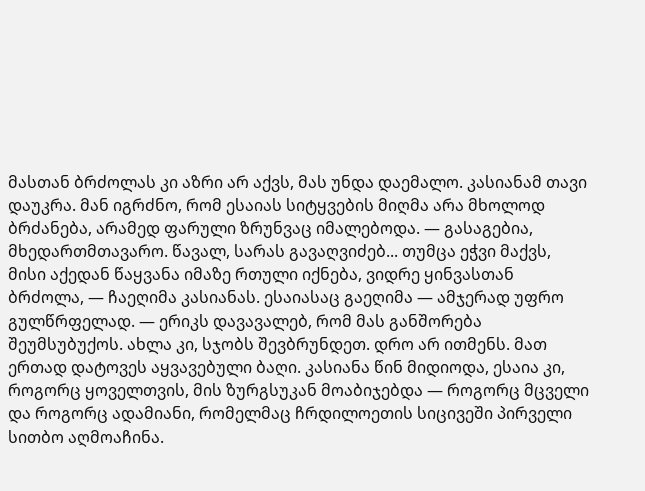მასთან ბრძოლას კი აზრი არ აქვს, მას უნდა დაემალო. კასიანამ თავი დაუკრა. მან იგრძნო, რომ ესაიას სიტყვების მიღმა არა მხოლოდ ბრძანება, არამედ ფარული ზრუნვაც იმალებოდა. — გასაგებია, მხედართმთავარო. წავალ, სარას გავაღვიძებ... თუმცა ეჭვი მაქვს, მისი აქედან წაყვანა იმაზე რთული იქნება, ვიდრე ყინვასთან ბრძოლა, — ჩაეღიმა კასიანას. ესაიასაც გაეღიმა — ამჯერად უფრო გულწრფელად. — ერიკს დავავალებ, რომ მას განშორება შეუმსუბუქოს. ახლა კი, სჯობს შევბრუნდეთ. დრო არ ითმენს. მათ ერთად დატოვეს აყვავებული ბაღი. კასიანა წინ მიდიოდა, ესაია კი, როგორც ყოველთვის, მის ზურგსუკან მოაბიჯებდა — როგორც მცველი და როგორც ადამიანი, რომელმაც ჩრდილოეთის სიცივეში პირველი სითბო აღმოაჩინა.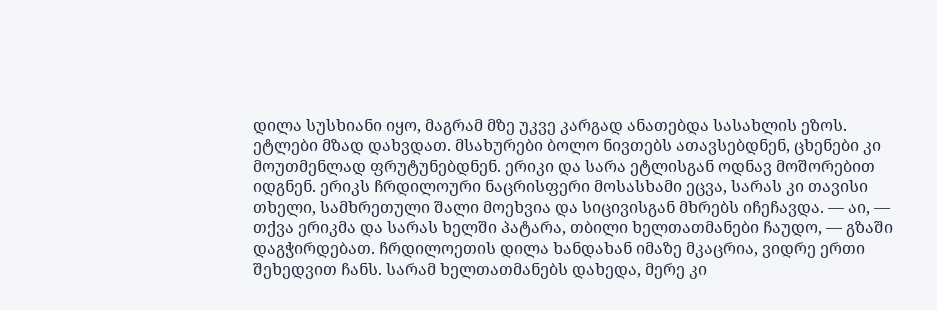დილა სუსხიანი იყო, მაგრამ მზე უკვე კარგად ანათებდა სასახლის ეზოს. ეტლები მზად დახვდათ. მსახურები ბოლო ნივთებს ათავსებდნენ, ცხენები კი მოუთმენლად ფრუტუნებდნენ. ერიკი და სარა ეტლისგან ოდნავ მოშორებით იდგნენ. ერიკს ჩრდილოური ნაცრისფერი მოსასხამი ეცვა, სარას კი თავისი თხელი, სამხრეთული შალი მოეხვია და სიცივისგან მხრებს იჩეჩავდა. — აი, — თქვა ერიკმა და სარას ხელში პატარა, თბილი ხელთათმანები ჩაუდო, — გზაში დაგჭირდებათ. ჩრდილოეთის დილა ხანდახან იმაზე მკაცრია, ვიდრე ერთი შეხედვით ჩანს. სარამ ხელთათმანებს დახედა, მერე კი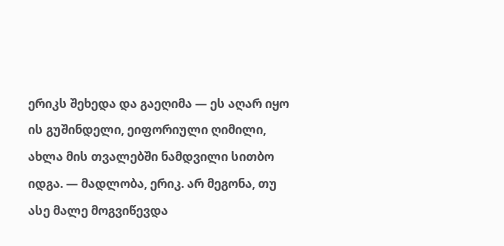ერიკს შეხედა და გაეღიმა — ეს აღარ იყო ის გუშინდელი, ეიფორიული ღიმილი, ახლა მის თვალებში ნამდვილი სითბო იდგა. — მადლობა, ერიკ. არ მეგონა, თუ ასე მალე მოგვიწევდა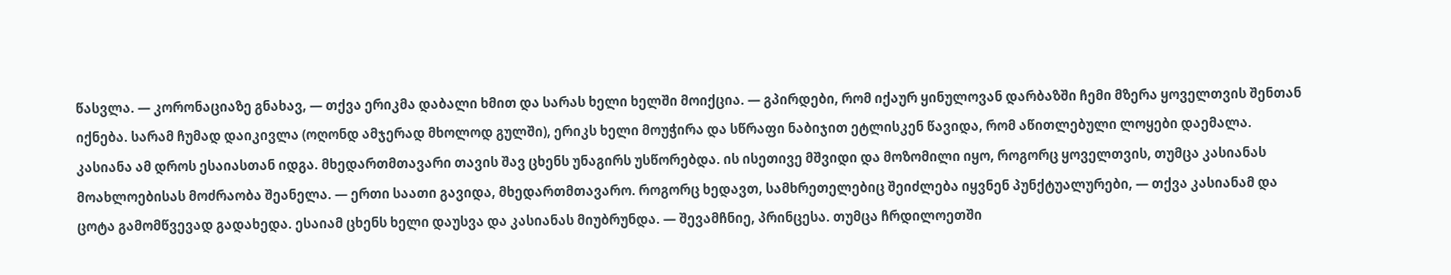წასვლა. — კორონაციაზე გნახავ, — თქვა ერიკმა დაბალი ხმით და სარას ხელი ხელში მოიქცია. — გპირდები, რომ იქაურ ყინულოვან დარბაზში ჩემი მზერა ყოველთვის შენთან იქნება. სარამ ჩუმად დაიკივლა (ოღონდ ამჯერად მხოლოდ გულში), ერიკს ხელი მოუჭირა და სწრაფი ნაბიჯით ეტლისკენ წავიდა, რომ აწითლებული ლოყები დაემალა. კასიანა ამ დროს ესაიასთან იდგა. მხედართმთავარი თავის შავ ცხენს უნაგირს უსწორებდა. ის ისეთივე მშვიდი და მოზომილი იყო, როგორც ყოველთვის, თუმცა კასიანას მოახლოებისას მოძრაობა შეანელა. — ერთი საათი გავიდა, მხედართმთავარო. როგორც ხედავთ, სამხრეთელებიც შეიძლება იყვნენ პუნქტუალურები, — თქვა კასიანამ და ცოტა გამომწვევად გადახედა. ესაიამ ცხენს ხელი დაუსვა და კასიანას მიუბრუნდა. — შევამჩნიე, პრინცესა. თუმცა ჩრდილოეთში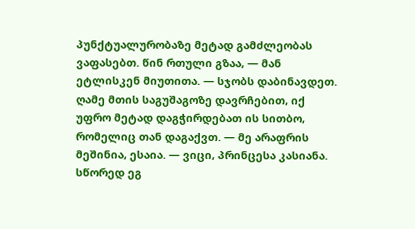პუნქტუალურობაზე მეტად გამძლეობას ვაფასებთ. წინ რთული გზაა, — მან ეტლისკენ მიუთითა. — სჯობს დაბინავდეთ. ღამე მთის საგუშაგოზე დავრჩებით, იქ უფრო მეტად დაგჭირდებათ ის სითბო, რომელიც თან დაგაქვთ. — მე არაფრის მეშინია, ესაია. — ვიცი, პრინცესა კასიანა. სწორედ ეგ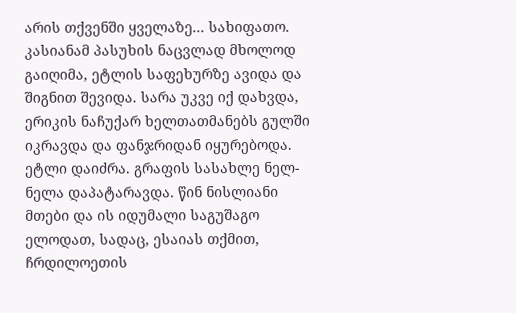არის თქვენში ყველაზე... სახიფათო. კასიანამ პასუხის ნაცვლად მხოლოდ გაიღიმა, ეტლის საფეხურზე ავიდა და შიგნით შევიდა. სარა უკვე იქ დახვდა, ერიკის ნაჩუქარ ხელთათმანებს გულში იკრავდა და ფანჯრიდან იყურებოდა. ეტლი დაიძრა. გრაფის სასახლე ნელ-ნელა დაპატარავდა. წინ ნისლიანი მთები და ის იდუმალი საგუშაგო ელოდათ, სადაც, ესაიას თქმით, ჩრდილოეთის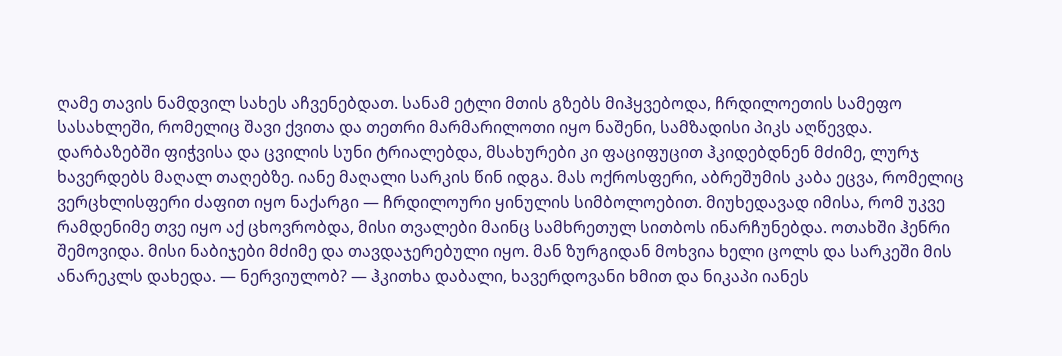ღამე თავის ნამდვილ სახეს აჩვენებდათ. სანამ ეტლი მთის გზებს მიჰყვებოდა, ჩრდილოეთის სამეფო სასახლეში, რომელიც შავი ქვითა და თეთრი მარმარილოთი იყო ნაშენი, სამზადისი პიკს აღწევდა. დარბაზებში ფიჭვისა და ცვილის სუნი ტრიალებდა, მსახურები კი ფაციფუცით ჰკიდებდნენ მძიმე, ლურჯ ხავერდებს მაღალ თაღებზე. იანე მაღალი სარკის წინ იდგა. მას ოქროსფერი, აბრეშუმის კაბა ეცვა, რომელიც ვერცხლისფერი ძაფით იყო ნაქარგი — ჩრდილოური ყინულის სიმბოლოებით. მიუხედავად იმისა, რომ უკვე რამდენიმე თვე იყო აქ ცხოვრობდა, მისი თვალები მაინც სამხრეთულ სითბოს ინარჩუნებდა. ოთახში ჰენრი შემოვიდა. მისი ნაბიჯები მძიმე და თავდაჯერებული იყო. მან ზურგიდან მოხვია ხელი ცოლს და სარკეში მის ანარეკლს დახედა. — ნერვიულობ? — ჰკითხა დაბალი, ხავერდოვანი ხმით და ნიკაპი იანეს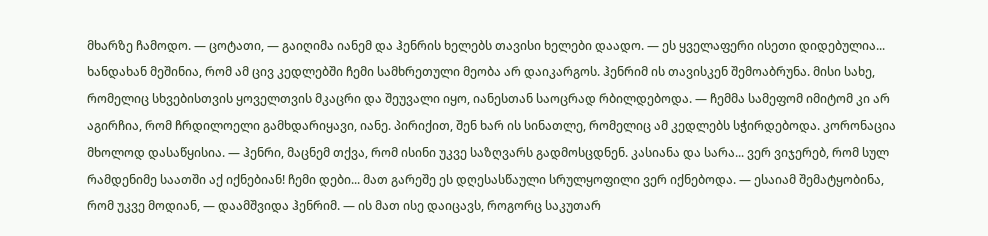მხარზე ჩამოდო. — ცოტათი, — გაიღიმა იანემ და ჰენრის ხელებს თავისი ხელები დაადო. — ეს ყველაფერი ისეთი დიდებულია... ხანდახან მეშინია, რომ ამ ცივ კედლებში ჩემი სამხრეთული მეობა არ დაიკარგოს. ჰენრიმ ის თავისკენ შემოაბრუნა. მისი სახე, რომელიც სხვებისთვის ყოველთვის მკაცრი და შეუვალი იყო, იანესთან საოცრად რბილდებოდა. — ჩემმა სამეფომ იმიტომ კი არ აგირჩია, რომ ჩრდილოელი გამხდარიყავი, იანე. პირიქით, შენ ხარ ის სინათლე, რომელიც ამ კედლებს სჭირდებოდა. კორონაცია მხოლოდ დასაწყისია. — ჰენრი, მაცნემ თქვა, რომ ისინი უკვე საზღვარს გადმოსცდნენ. კასიანა და სარა... ვერ ვიჯერებ, რომ სულ რამდენიმე საათში აქ იქნებიან! ჩემი დები... მათ გარეშე ეს დღესასწაული სრულყოფილი ვერ იქნებოდა. — ესაიამ შემატყობინა, რომ უკვე მოდიან, — დაამშვიდა ჰენრიმ. — ის მათ ისე დაიცავს, როგორც საკუთარ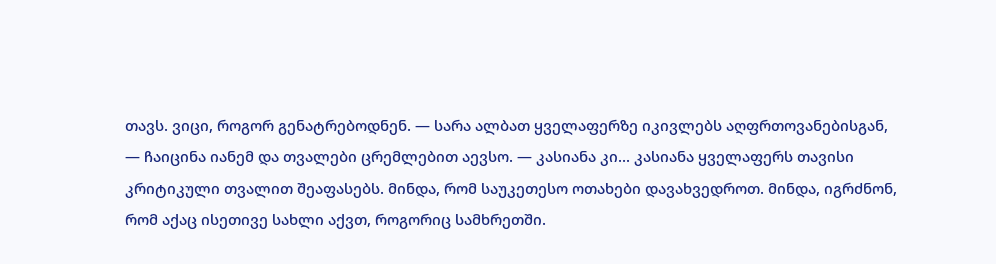თავს. ვიცი, როგორ გენატრებოდნენ. — სარა ალბათ ყველაფერზე იკივლებს აღფრთოვანებისგან, — ჩაიცინა იანემ და თვალები ცრემლებით აევსო. — კასიანა კი... კასიანა ყველაფერს თავისი კრიტიკული თვალით შეაფასებს. მინდა, რომ საუკეთესო ოთახები დავახვედროთ. მინდა, იგრძნონ, რომ აქაც ისეთივე სახლი აქვთ, როგორიც სამხრეთში.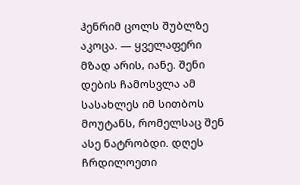ჰენრიმ ცოლს შუბლზე აკოცა. — ყველაფერი მზად არის, იანე. შენი დების ჩამოსვლა ამ სასახლეს იმ სითბოს მოუტანს, რომელსაც შენ ასე ნატრობდი. დღეს ჩრდილოეთი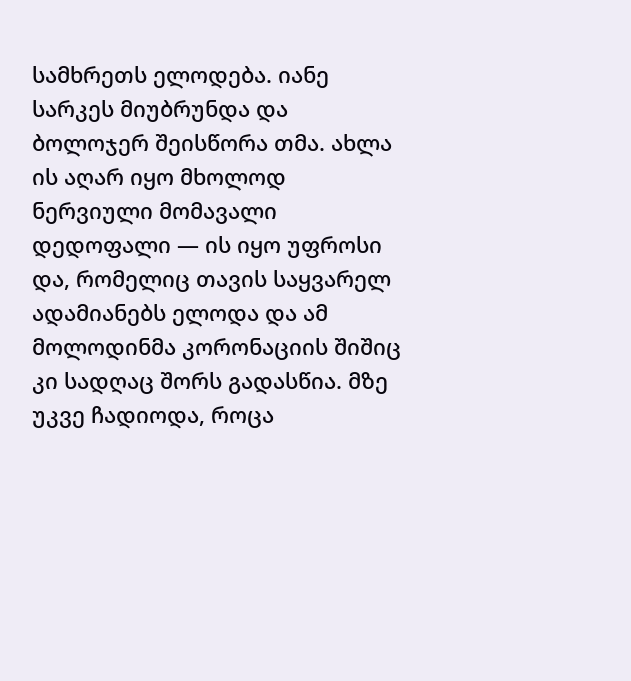სამხრეთს ელოდება. იანე სარკეს მიუბრუნდა და ბოლოჯერ შეისწორა თმა. ახლა ის აღარ იყო მხოლოდ ნერვიული მომავალი დედოფალი — ის იყო უფროსი და, რომელიც თავის საყვარელ ადამიანებს ელოდა და ამ მოლოდინმა კორონაციის შიშიც კი სადღაც შორს გადასწია. მზე უკვე ჩადიოდა, როცა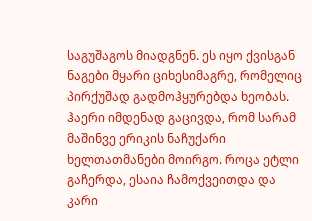საგუშაგოს მიადგნენ. ეს იყო ქვისგან ნაგები მყარი ციხესიმაგრე, რომელიც პირქუშად გადმოჰყურებდა ხეობას. ჰაერი იმდენად გაცივდა, რომ სარამ მაშინვე ერიკის ნაჩუქარი ხელთათმანები მოირგო. როცა ეტლი გაჩერდა, ესაია ჩამოქვეითდა და კარი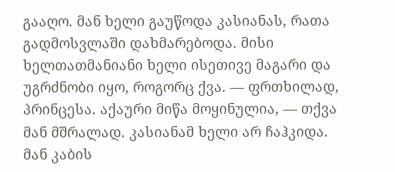გააღო. მან ხელი გაუწოდა კასიანას, რათა გადმოსვლაში დახმარებოდა. მისი ხელთათმანიანი ხელი ისეთივე მაგარი და უგრძნობი იყო, როგორც ქვა. — ფრთხილად, პრინცესა. აქაური მიწა მოყინულია, — თქვა მან მშრალად. კასიანამ ხელი არ ჩაჰკიდა. მან კაბის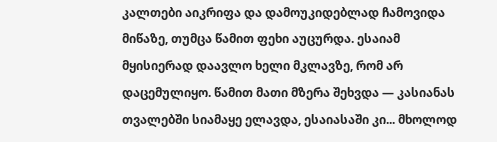კალთები აიკრიფა და დამოუკიდებლად ჩამოვიდა მიწაზე, თუმცა წამით ფეხი აუცურდა. ესაიამ მყისიერად დაავლო ხელი მკლავზე, რომ არ დაცემულიყო. წამით მათი მზერა შეხვდა — კასიანას თვალებში სიამაყე ელავდა, ესაიასაში კი... მხოლოდ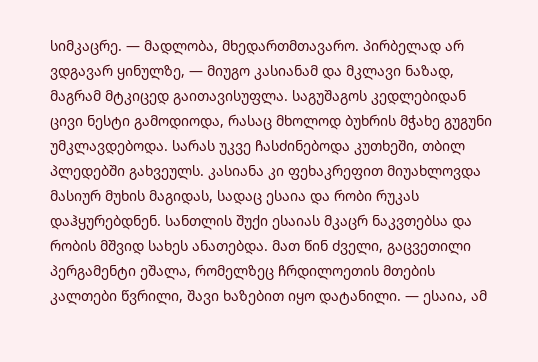სიმკაცრე. — მადლობა, მხედართმთავარო. პირბელად არ ვდგავარ ყინულზე, — მიუგო კასიანამ და მკლავი ნაზად, მაგრამ მტკიცედ გაითავისუფლა. საგუშაგოს კედლებიდან ცივი ნესტი გამოდიოდა, რასაც მხოლოდ ბუხრის მჭახე გუგუნი უმკლავდებოდა. სარას უკვე ჩასძინებოდა კუთხეში, თბილ პლედებში გახვეულს. კასიანა კი ფეხაკრეფით მიუახლოვდა მასიურ მუხის მაგიდას, სადაც ესაია და რობი რუკას დაჰყურებდნენ. სანთლის შუქი ესაიას მკაცრ ნაკვთებსა და რობის მშვიდ სახეს ანათებდა. მათ წინ ძველი, გაცვეთილი პერგამენტი ეშალა, რომელზეც ჩრდილოეთის მთების კალთები წვრილი, შავი ხაზებით იყო დატანილი. — ესაია, ამ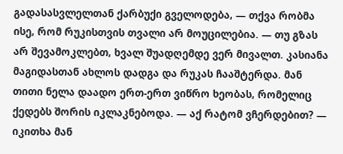გადასასვლელთან ქარბუქი გველოდება, — თქვა რობმა ისე, რომ რუკისთვის თვალი არ მოუცილებია. — თუ გზას არ შევამოკლებთ, ხვალ შუადღემდე ვერ მივალთ. კასიანა მაგიდასთან ახლოს დადგა და რუკას ჩააშტერდა. მან თითი ნელა დაადო ერთ-ერთ ვიწრო ხეობას, რომელიც ქედებს შორის იკლაკნებოდა. — აქ რატომ ვჩერდებით? — იკითხა მან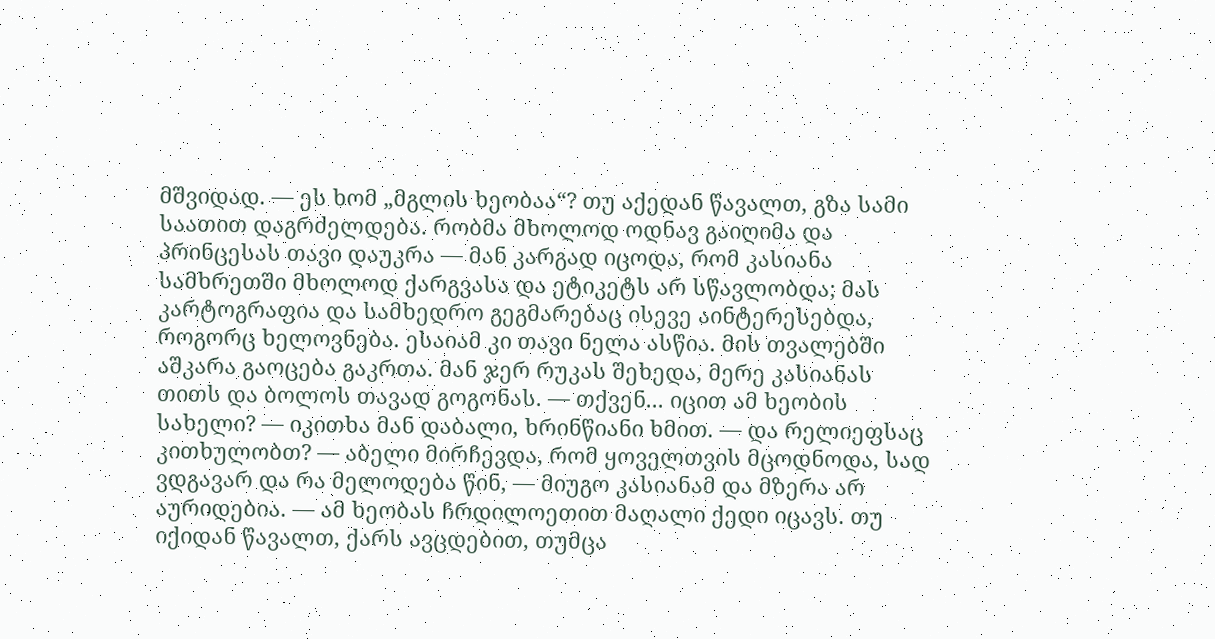მშვიდად. — ეს ხომ „მგლის ხეობაა“? თუ აქედან წავალთ, გზა სამი საათით დაგრძელდება. რობმა მხოლოდ ოდნავ გაიღიმა და პრინცესას თავი დაუკრა — მან კარგად იცოდა, რომ კასიანა სამხრეთში მხოლოდ ქარგვასა და ეტიკეტს არ სწავლობდა; მას კარტოგრაფია და სამხედრო გეგმარებაც ისევე აინტერესებდა, როგორც ხელოვნება. ესაიამ კი თავი ნელა ასწია. მის თვალებში აშკარა გაოცება გაკრთა. მან ჯერ რუკას შეხედა, მერე კასიანას თითს და ბოლოს თავად გოგონას. — თქვენ... იცით ამ ხეობის სახელი? — იკითხა მან დაბალი, ხრინწიანი ხმით. — და რელიეფსაც კითხულობთ? — აბელი მირჩევდა, რომ ყოველთვის მცოდნოდა, სად ვდგავარ და რა მელოდება წინ, — მიუგო კასიანამ და მზერა არ აურიდებია. — ამ ხეობას ჩრდილოეთით მაღალი ქედი იცავს. თუ იქიდან წავალთ, ქარს ავცდებით, თუმცა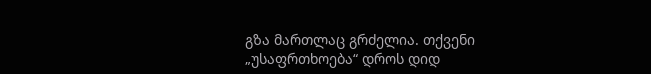გზა მართლაც გრძელია. თქვენი „უსაფრთხოება“ დროს დიდ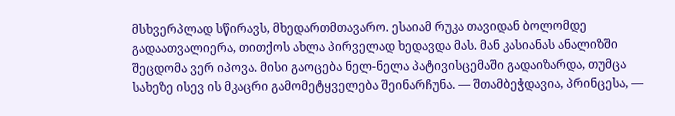მსხვერპლად სწირავს, მხედართმთავარო. ესაიამ რუკა თავიდან ბოლომდე გადაათვალიერა, თითქოს ახლა პირველად ხედავდა მას. მან კასიანას ანალიზში შეცდომა ვერ იპოვა. მისი გაოცება ნელ-ნელა პატივისცემაში გადაიზარდა, თუმცა სახეზე ისევ ის მკაცრი გამომეტყველება შეინარჩუნა. — შთამბეჭდავია, პრინცესა, —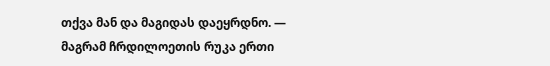თქვა მან და მაგიდას დაეყრდნო. — მაგრამ ჩრდილოეთის რუკა ერთი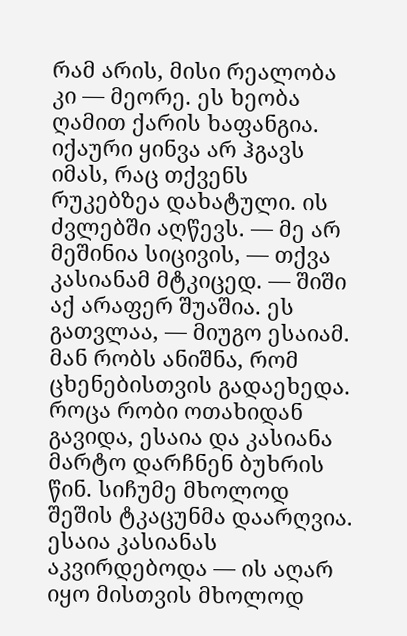რამ არის, მისი რეალობა კი — მეორე. ეს ხეობა ღამით ქარის ხაფანგია. იქაური ყინვა არ ჰგავს იმას, რაც თქვენს რუკებზეა დახატული. ის ძვლებში აღწევს. — მე არ მეშინია სიცივის, — თქვა კასიანამ მტკიცედ. — შიში აქ არაფერ შუაშია. ეს გათვლაა, — მიუგო ესაიამ. მან რობს ანიშნა, რომ ცხენებისთვის გადაეხედა. როცა რობი ოთახიდან გავიდა, ესაია და კასიანა მარტო დარჩნენ ბუხრის წინ. სიჩუმე მხოლოდ შეშის ტკაცუნმა დაარღვია. ესაია კასიანას აკვირდებოდა — ის აღარ იყო მისთვის მხოლოდ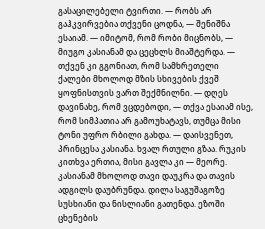გასაცილებელი ტვირთი. — რობს არ გაჰკვირვებია თქვენი ცოდნა, — შენიშნა ესაიამ. — იმიტომ, რომ რობი მიცნობს, — მიუგო კასიანამ და ცეცხლს მიაშტერდა. — თქვენ კი გგონიათ, რომ სამხრეთელი ქალები მხოლოდ მზის სხივების ქვეშ ყოფნისთვის ვართ შექმნილნი. — დღეს დავინახე, რომ ვცდებოდი, — თქვა ესაიამ ისე, რომ სიმპათია არ გამოუხატავს, თუმცა მისი ტონი უფრო რბილი გახდა. — დაისვენეთ, პრინცესა კასიანა. ხვალ რთული გზაა. რუკის კითხვა ერთია, მისი გავლა კი — მეორე. კასიანამ მხოლოდ თავი დაუკრა და თავის ადგილს დაუბრუნდა. დილა საგუშაგოზე სუსხიანი და ნისლიანი გათენდა. ეზოში ცხენების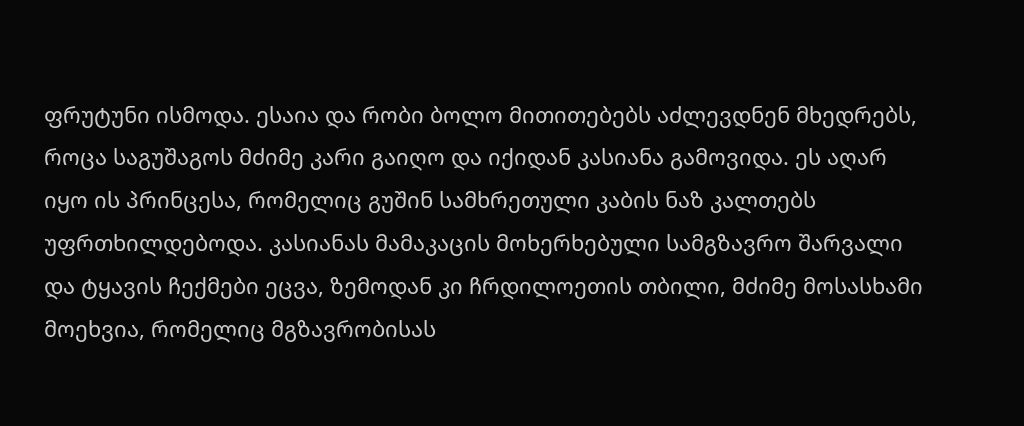ფრუტუნი ისმოდა. ესაია და რობი ბოლო მითითებებს აძლევდნენ მხედრებს, როცა საგუშაგოს მძიმე კარი გაიღო და იქიდან კასიანა გამოვიდა. ეს აღარ იყო ის პრინცესა, რომელიც გუშინ სამხრეთული კაბის ნაზ კალთებს უფრთხილდებოდა. კასიანას მამაკაცის მოხერხებული სამგზავრო შარვალი და ტყავის ჩექმები ეცვა, ზემოდან კი ჩრდილოეთის თბილი, მძიმე მოსასხამი მოეხვია, რომელიც მგზავრობისას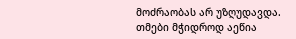მოძრაობას არ უზღუდავდა. თმები მჭიდროდ აეწია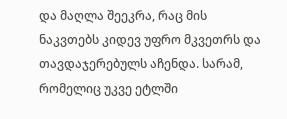და მაღლა შეეკრა, რაც მის ნაკვთებს კიდევ უფრო მკვეთრს და თავდაჯერებულს აჩენდა. სარამ, რომელიც უკვე ეტლში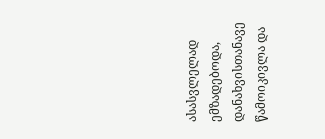ასასვლელად ემზადებოდა, დანახვისთანავე წამოიკივლა და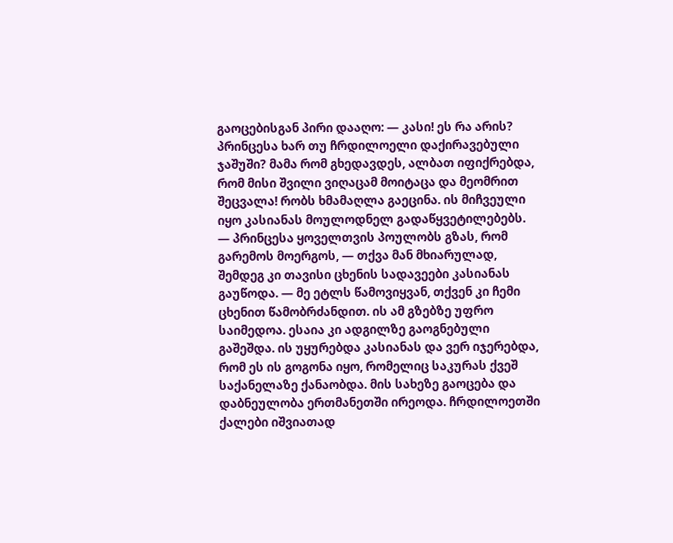გაოცებისგან პირი დააღო: — კასი! ეს რა არის? პრინცესა ხარ თუ ჩრდილოელი დაქირავებული ჯაშუში? მამა რომ გხედავდეს, ალბათ იფიქრებდა, რომ მისი შვილი ვიღაცამ მოიტაცა და მეომრით შეცვალა! რობს ხმამაღლა გაეცინა. ის მიჩვეული იყო კასიანას მოულოდნელ გადაწყვეტილებებს. — პრინცესა ყოველთვის პოულობს გზას, რომ გარემოს მოერგოს, — თქვა მან მხიარულად, შემდეგ კი თავისი ცხენის სადავეები კასიანას გაუწოდა. — მე ეტლს წამოვიყვან, თქვენ კი ჩემი ცხენით წამობრძანდით. ის ამ გზებზე უფრო საიმედოა. ესაია კი ადგილზე გაოგნებული გაშეშდა. ის უყურებდა კასიანას და ვერ იჯერებდა, რომ ეს ის გოგონა იყო, რომელიც საკურას ქვეშ საქანელაზე ქანაობდა. მის სახეზე გაოცება და დაბნეულობა ერთმანეთში ირეოდა. ჩრდილოეთში ქალები იშვიათად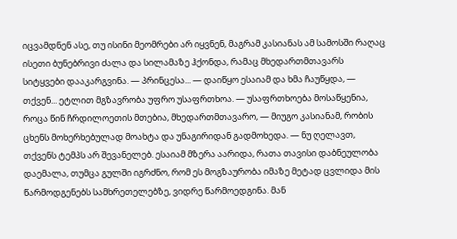იცვამდნენ ასე, თუ ისინი მეომრები არ იყვნენ, მაგრამ კასიანას ამ სამოსში რაღაც ისეთი ბუნებრივი ძალა და სილამაზე ჰქონდა, რამაც მხედართმთავარს სიტყვები დააკარგვინა. — პრინცესა... — დაიწყო ესაიამ და ხმა ჩაუწყდა, — თქვენ... ეტლით მგზავრობა უფრო უსაფრთხოა. — უსაფრთხოება მოსაწყენია, როცა წინ ჩრდილოეთის მთებია, მხედართმთავარო, — მიუგო კასიანამ, რობის ცხენს მოხერხებულად მოახტა და უნაგირიდან გადმოხედა. — ნუ ღელავთ, თქვენს ტემპს არ შევანელებ. ესაიამ მზერა აარიდა, რათა თავისი დაბნეულობა დაემალა, თუმცა გულში იგრძნო, რომ ეს მოგზაურობა იმაზე მეტად ცვლიდა მის წარმოდგენებს სამხრეთელებზე, ვიდრე წარმოედგინა. მან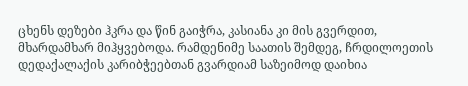ცხენს დეზები ჰკრა და წინ გაიჭრა, კასიანა კი მის გვერდით, მხარდამხარ მიჰყვებოდა. რამდენიმე საათის შემდეგ, ჩრდილოეთის დედაქალაქის კარიბჭეებთან გვარდიამ საზეიმოდ დაიხია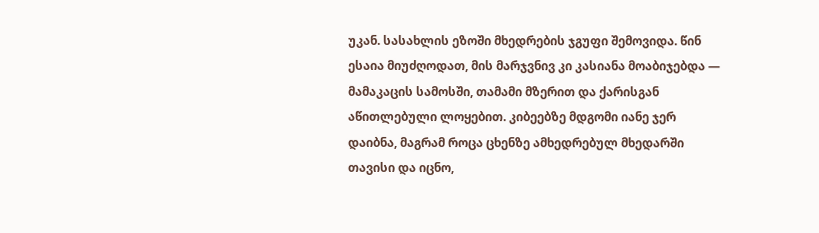უკან. სასახლის ეზოში მხედრების ჯგუფი შემოვიდა. წინ ესაია მიუძღოდათ, მის მარჯვნივ კი კასიანა მოაბიჯებდა — მამაკაცის სამოსში, თამამი მზერით და ქარისგან აწითლებული ლოყებით. კიბეებზე მდგომი იანე ჯერ დაიბნა, მაგრამ როცა ცხენზე ამხედრებულ მხედარში თავისი და იცნო,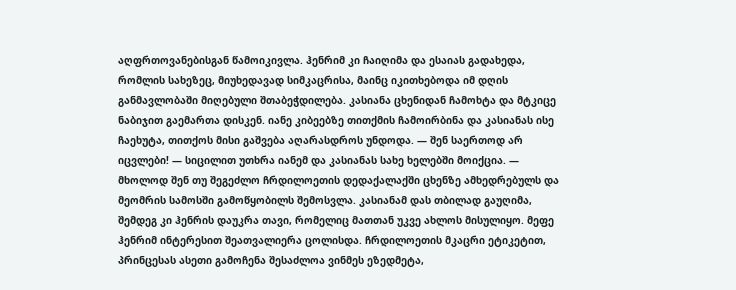აღფრთოვანებისგან წამოიკივლა. ჰენრიმ კი ჩაიღიმა და ესაიას გადახედა, რომლის სახეზეც, მიუხედავად სიმკაცრისა, მაინც იკითხებოდა იმ დღის განმავლობაში მიღებული შთაბეჭდილება. კასიანა ცხენიდან ჩამოხტა და მტკიცე ნაბიჯით გაემართა დისკენ. იანე კიბეებზე თითქმის ჩამოირბინა და კასიანას ისე ჩაეხუტა, თითქოს მისი გაშვება აღარასდროს უნდოდა. — შენ საერთოდ არ იცვლები! — სიცილით უთხრა იანემ და კასიანას სახე ხელებში მოიქცია. — მხოლოდ შენ თუ შეგეძლო ჩრდილოეთის დედაქალაქში ცხენზე ამხედრებულს და მეომრის სამოსში გამოწყობილს შემოსვლა. კასიანამ დას თბილად გაუღიმა, შემდეგ კი ჰენრის დაუკრა თავი, რომელიც მათთან უკვე ახლოს მისულიყო. მეფე ჰენრიმ ინტერესით შეათვალიერა ცოლისდა. ჩრდილოეთის მკაცრი ეტიკეტით, პრინცესას ასეთი გამოჩენა შესაძლოა ვინმეს ეზედმეტა,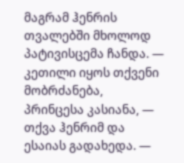მაგრამ ჰენრის თვალებში მხოლოდ პატივისცემა ჩანდა. — კეთილი იყოს თქვენი მობრძანება, პრინცესა კასიანა, — თქვა ჰენრიმ და ესაიას გადახედა. —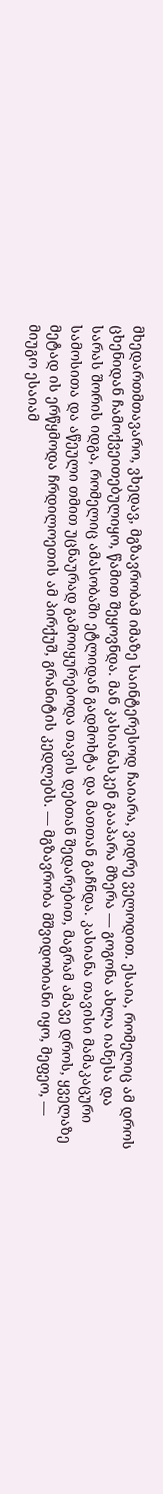მხედართმთავარო, ვხედავ, მგზავრობამ იმაზე საინტერესოდ ჩაიარა, ვიდრე ველოდით. ესაია, რომელიც ამ დროს ცხენიდან ჩამოქვეითებულიყო, წამით შეყოვნდა. მან კასიანასკენ გააპარა მზერა — გოგონა ახლა იანესა და სარას შორის იდგა, რომელიც ამასობაში ეტლიდან გადმოხტა და მათთან გაჩნდა. კასიანა თავისი მამაკაცური სამოსითა და აწეული თმით უცნაურად გამოიყურებოდა თავის დებთან შედარებით, მაგრამ ამავე დროს, ყველაზე მეტად ის ერწყმოდა ჩრდილოეთის ამ პირქუშ, გრანიტის კედლებს. — მგზავრობა მშვიდობიანი იყო, მეფეო, — მიუგო ესაიამ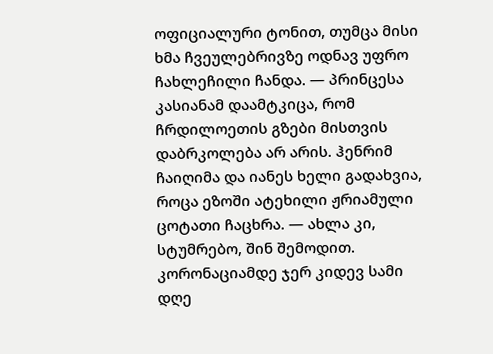ოფიციალური ტონით, თუმცა მისი ხმა ჩვეულებრივზე ოდნავ უფრო ჩახლეჩილი ჩანდა. — პრინცესა კასიანამ დაამტკიცა, რომ ჩრდილოეთის გზები მისთვის დაბრკოლება არ არის. ჰენრიმ ჩაიღიმა და იანეს ხელი გადახვია, როცა ეზოში ატეხილი ჟრიამული ცოტათი ჩაცხრა. — ახლა კი, სტუმრებო, შინ შემოდით. კორონაციამდე ჯერ კიდევ სამი დღე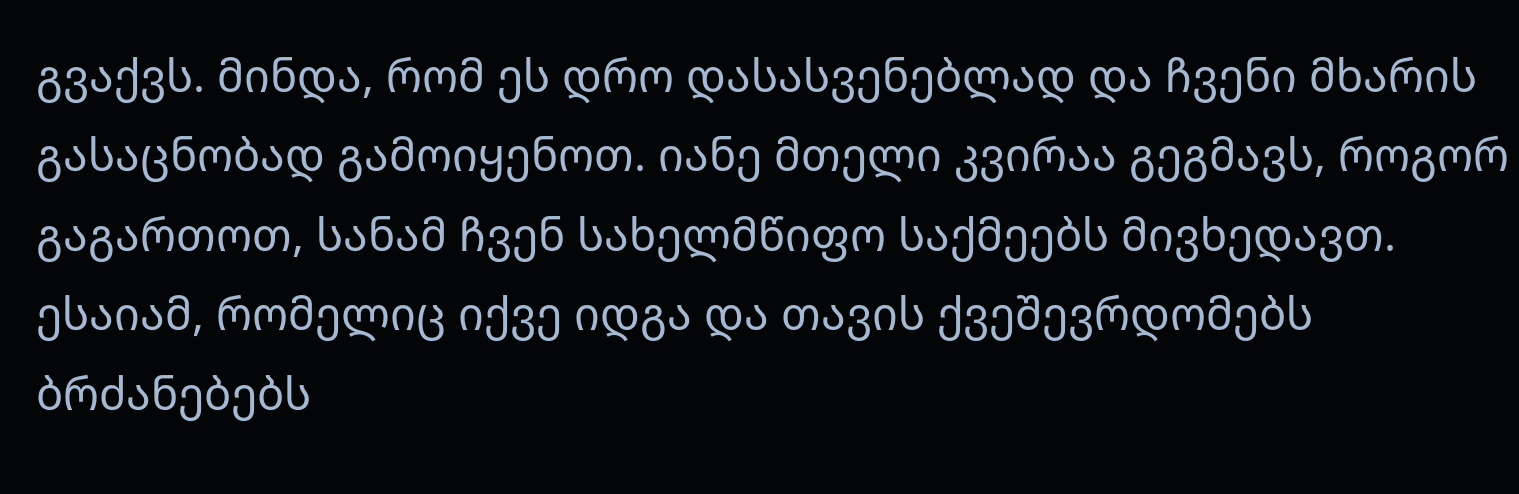გვაქვს. მინდა, რომ ეს დრო დასასვენებლად და ჩვენი მხარის გასაცნობად გამოიყენოთ. იანე მთელი კვირაა გეგმავს, როგორ გაგართოთ, სანამ ჩვენ სახელმწიფო საქმეებს მივხედავთ. ესაიამ, რომელიც იქვე იდგა და თავის ქვეშევრდომებს ბრძანებებს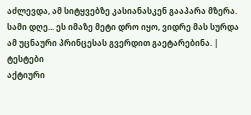აძლევდა, ამ სიტყვებზე კასიანასკენ გააპარა მზერა. სამი დღე... ეს იმაზე მეტი დრო იყო, ვიდრე მას სურდა ამ უცნაური პრინცესას გვერდით გაეტარებინა. |
ტესტები
აქტიური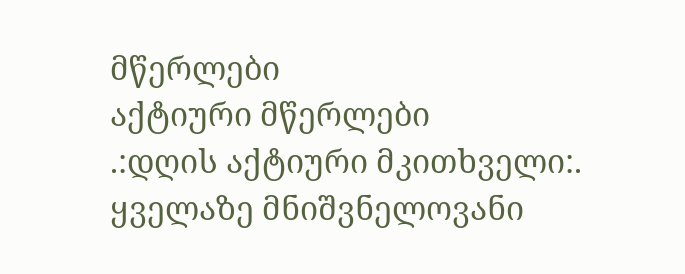მწერლები
აქტიური მწერლები
.:დღის აქტიური მკითხველი:.
ყველაზე მნიშვნელოვანი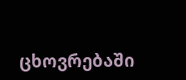ცხოვრებაში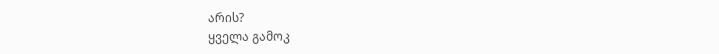არის?
ყველა გამოკ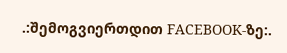.:შემოგვიერთდით FACEBOOK-ზე:.